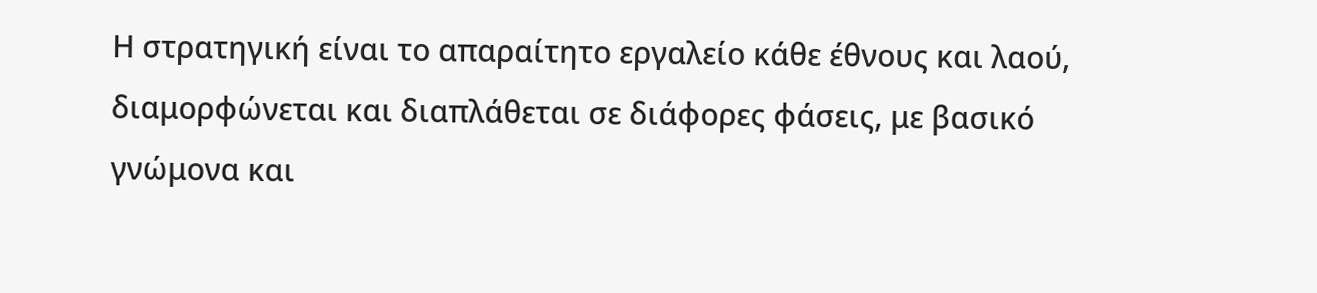Η στρατηγική είναι το απαραίτητο εργαλείο κάθε έθνους και λαού, διαμορφώνεται και διαπλάθεται σε διάφορες φάσεις, με βασικό γνώμονα και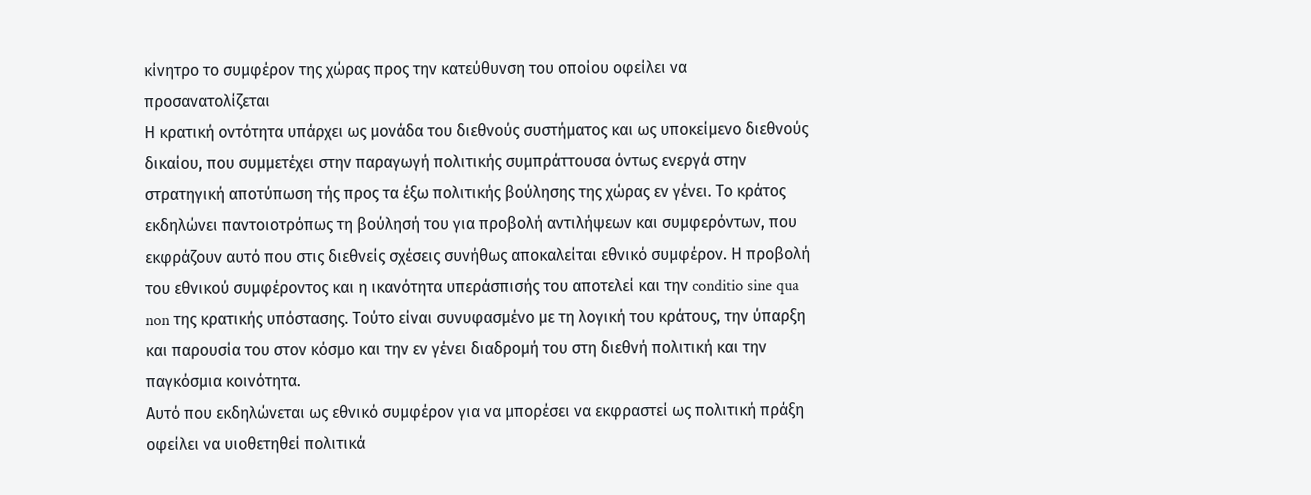κίνητρο το συμφέρον της χώρας προς την κατεύθυνση του οποίου οφείλει να προσανατολίζεται
Η κρατική οντότητα υπάρχει ως μονάδα του διεθνούς συστήματος και ως υποκείμενο διεθνούς δικαίου, που συμμετέχει στην παραγωγή πολιτικής συμπράττουσα όντως ενεργά στην στρατηγική αποτύπωση τής προς τα έξω πολιτικής βούλησης της χώρας εν γένει. Το κράτος εκδηλώνει παντοιοτρόπως τη βούλησή του για προβολή αντιλήψεων και συμφερόντων, που εκφράζουν αυτό που στις διεθνείς σχέσεις συνήθως αποκαλείται εθνικό συμφέρον. Η προβολή του εθνικού συμφέροντος και η ικανότητα υπεράσπισής του αποτελεί και την conditio sine qua non της κρατικής υπόστασης. Τούτο είναι συνυφασμένο με τη λογική του κράτους, την ύπαρξη και παρουσία του στον κόσμο και την εν γένει διαδρομή του στη διεθνή πολιτική και την παγκόσμια κοινότητα.
Αυτό που εκδηλώνεται ως εθνικό συμφέρον για να μπορέσει να εκφραστεί ως πολιτική πράξη οφείλει να υιοθετηθεί πολιτικά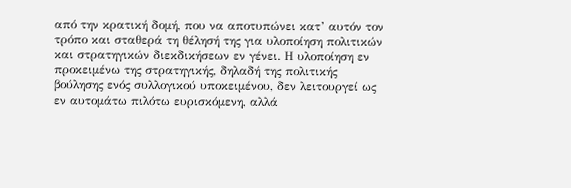από την κρατική δομή, που να αποτυπώνει κατ’ αυτόν τον τρόπο και σταθερά τη θέλησή της για υλοποίηση πολιτικών και στρατηγικών διεκδικήσεων εν γένει. Η υλοποίηση εν προκειμένω της στρατηγικής, δηλαδή της πολιτικής βούλησης ενός συλλογικού υποκειμένου, δεν λειτουργεί ως εν αυτομάτω πιλότω ευρισκόμενη, αλλά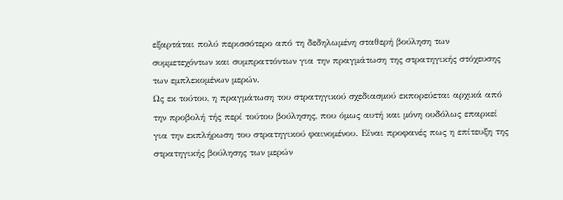εξαρτάται πολύ περισσότερο από τη δεδηλωμένη σταθερή βούληση των συμμετεχόντων και συμπραττόντων για την πραγμάτωση της στρατηγικής στόχευσης των εμπλεκομένων μερών.
Ως εκ τούτου, η πραγμάτωση του στρατηγικού σχεδιασμού εκπορεύεται αρχικά από την προβολή τής περί τούτου βούλησης, που όμως αυτή και μόνη ουδόλως επαρκεί για την εκπλήρωση του στρατηγικού φαινομένου. Είναι προφανές πως η επίτευξη της στρατηγικής βούλησης των μερών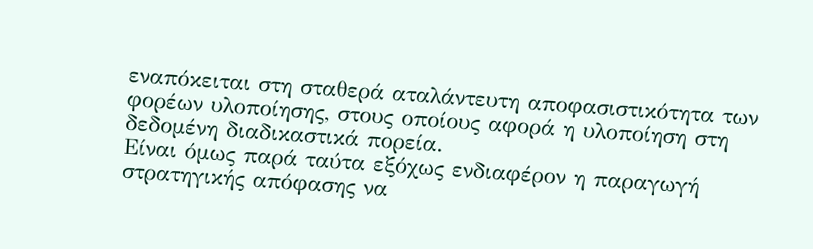εναπόκειται στη σταθερά αταλάντευτη αποφασιστικότητα των φορέων υλοποίησης, στους οποίους αφορά η υλοποίηση στη δεδομένη διαδικαστικά πορεία.
Είναι όμως παρά ταύτα εξόχως ενδιαφέρον η παραγωγή στρατηγικής απόφασης να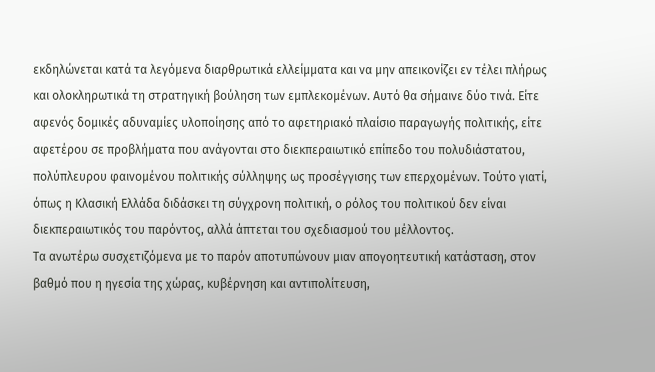εκδηλώνεται κατά τα λεγόμενα διαρθρωτικά ελλείμματα και να μην απεικονίζει εν τέλει πλήρως και ολοκληρωτικά τη στρατηγική βούληση των εμπλεκομένων. Αυτό θα σήμαινε δύο τινά. Είτε αφενός δομικές αδυναμίες υλοποίησης από το αφετηριακό πλαίσιο παραγωγής πολιτικής, είτε αφετέρου σε προβλήματα που ανάγονται στο διεκπεραιωτικό επίπεδο του πολυδιάστατου, πολύπλευρου φαινομένου πολιτικής σύλληψης ως προσέγγισης των επερχομένων. Τούτο γιατί, όπως η Κλασική Ελλάδα διδάσκει τη σύγχρονη πολιτική, ο ρόλος του πολιτικού δεν είναι διεκπεραιωτικός του παρόντος, αλλά άπτεται του σχεδιασμού του μέλλοντος.
Τα ανωτέρω συσχετιζόμενα με το παρόν αποτυπώνουν μιαν απογοητευτική κατάσταση, στον βαθμό που η ηγεσία της χώρας, κυβέρνηση και αντιπολίτευση,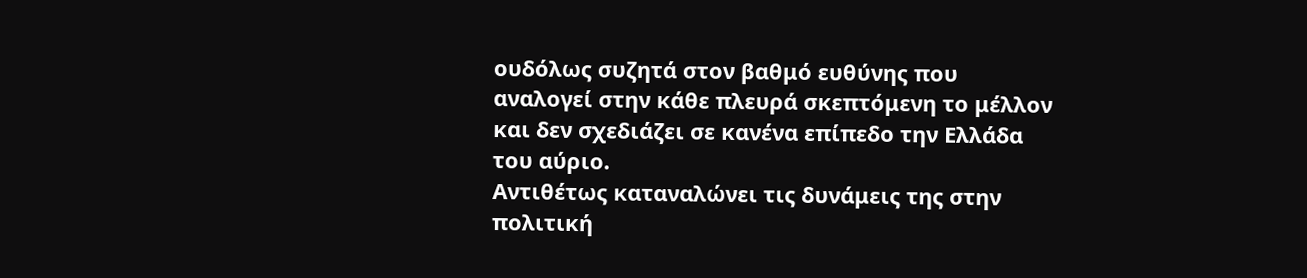ουδόλως συζητά στον βαθμό ευθύνης που αναλογεί στην κάθε πλευρά σκεπτόμενη το μέλλον και δεν σχεδιάζει σε κανένα επίπεδο την Ελλάδα του αύριο.
Αντιθέτως καταναλώνει τις δυνάμεις της στην πολιτική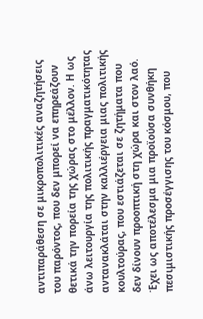αντιπαράθεση σε μικροπολιτικές αναζητήσεις του παρόντος, που δεν μπορεί να επηρεάζουν θετικά την πορεία της χώρας στο μέλλον. Η ως άνω λειτουργία της πολιτικής πραγματικότητας αντανακλάται στην καλλιέργεια μιας πολιτικής κουλτούρας, που εστιάζεται σε ζητήματα που δεν δίνουν προοπτική στη χώρα και στον λαό. Έχει ως αποτέλεσμα μια προϊούσα συνθήκη πεσιμιστικής προσέγγισης του κόσμου, που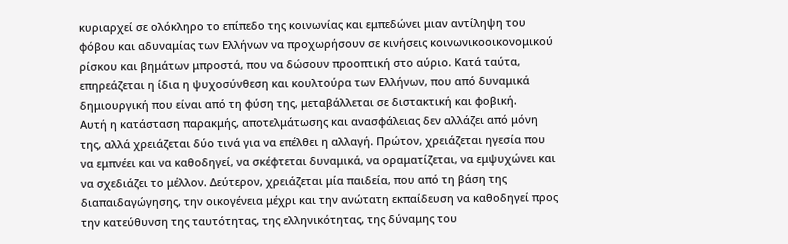κυριαρχεί σε ολόκληρο το επίπεδο της κοινωνίας και εμπεδώνει μιαν αντίληψη του φόβου και αδυναμίας των Ελλήνων να προχωρήσουν σε κινήσεις κοινωνικοοικονομικού ρίσκου και βημάτων μπροστά, που να δώσουν προοπτική στο αύριο. Κατά ταύτα, επηρεάζεται η ίδια η ψυχοσύνθεση και κουλτούρα των Ελλήνων, που από δυναμικά δημιουργική που είναι από τη φύση της, μεταβάλλεται σε διστακτική και φοβική.
Αυτή η κατάσταση παρακμής, αποτελμάτωσης και ανασφάλειας δεν αλλάζει από μόνη της, αλλά χρειάζεται δύο τινά για να επέλθει η αλλαγή. Πρώτον, χρειάζεται ηγεσία που να εμπνέει και να καθοδηγεί, να σκέφτεται δυναμικά, να οραματίζεται, να εμψυχώνει και να σχεδιάζει το μέλλον. Δεύτερον, χρειάζεται μία παιδεία, που από τη βάση της διαπαιδαγώγησης, την οικογένεια μέχρι και την ανώτατη εκπαίδευση να καθοδηγεί προς την κατεύθυνση της ταυτότητας, της ελληνικότητας, της δύναμης του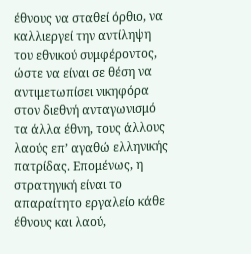έθνους να σταθεί όρθιο, να καλλιεργεί την αντίληψη του εθνικού συμφέροντος, ώστε να είναι σε θέση να αντιμετωπίσει νικηφόρα στον διεθνή ανταγωνισμό τα άλλα έθνη, τους άλλους λαούς επ’ αγαθώ ελληνικής πατρίδας. Επομένως, η στρατηγική είναι το απαραίτητο εργαλείο κάθε έθνους και λαού,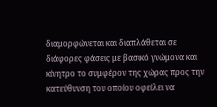διαμορφώνεται και διαπλάθεται σε διάφορες φάσεις με βασικό γνώμονα και κίνητρο το συμφέρον της χώρας προς την κατεύθυνση του οποίου οφείλει να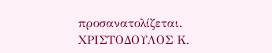προσανατολίζεται.
ΧΡΙΣΤΟΔΟΥΛΟΣ Κ.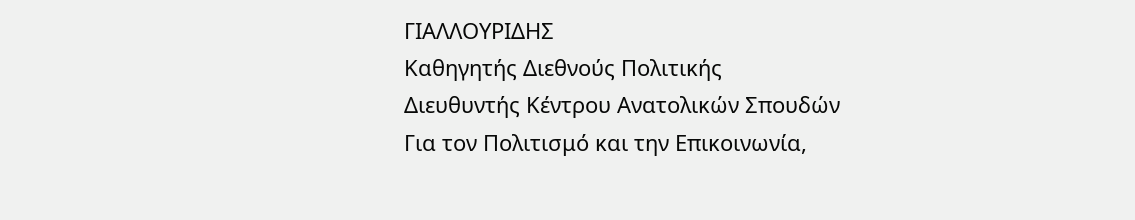ΓΙΑΛΛΟΥΡΙΔΗΣ
Καθηγητής Διεθνούς Πολιτικής
Διευθυντής Κέντρου Ανατολικών Σπουδών
Για τον Πολιτισμό και την Επικοινωνία,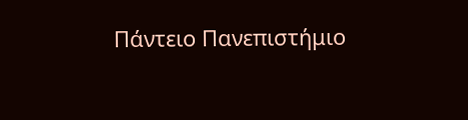Πάντειο Πανεπιστήμιο